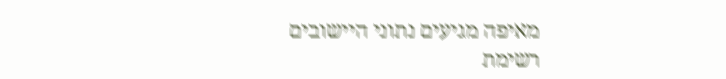מאיפה מגיעים נתוני היישובים
רשימת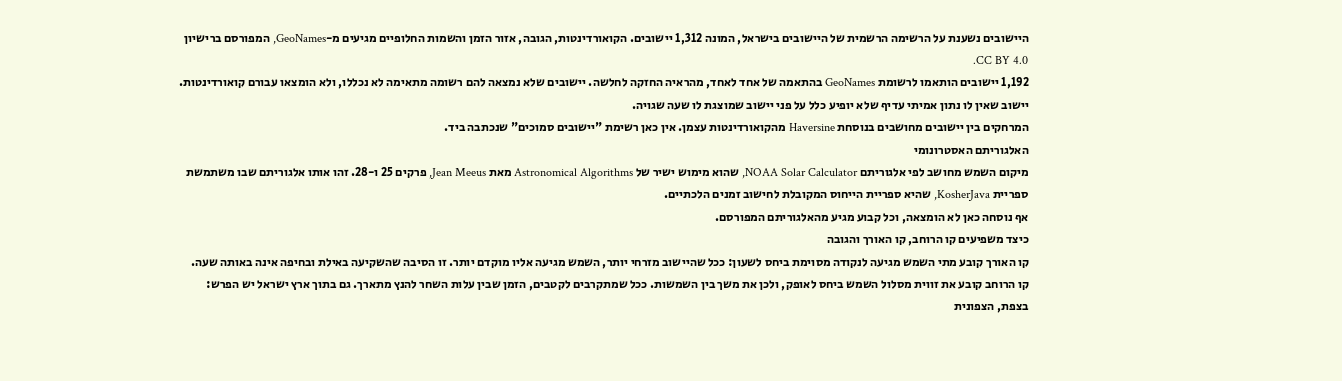היישובים נשענת על הרשימה הרשמית של היישובים בישראל, המונה 1,312 יישובים. הקואורדינטות, הגובה, אזור הזמן והשמות החלופיים מגיעים מ-GeoNames, המפורסם ברישיון CC BY 4.0.
1,192 יישובים הותאמו לרשומת GeoNames בהתאמה של אחד לאחד, מהראיה החזקה לחלשה. יישובים שלא נמצאה להם רשומה מתאימה לא נכללו, ולא הומצאו עבורם קואורדינטות. יישוב שאין לו נתון אמיתי עדיף שלא יופיע כלל על פני יישוב שמוצגת לו שעה שגויה.
המרחקים בין יישובים מחושבים בנוסחת Haversine מהקואורדינטות עצמן. אין כאן רשימת "יישובים סמוכים" שנכתבה ביד.
האלגוריתם האסטרונומי
מיקום השמש מחושב לפי אלגוריתם NOAA Solar Calculator, שהוא מימוש ישיר של Astronomical Algorithms מאת Jean Meeus, פרקים 25 ו-28. זהו אותו אלגוריתם שבו משתמשת ספריית KosherJava, שהיא ספריית הייחוס המקובלת לחישוב זמנים הלכתיים.
אף נוסחה כאן לא הומצאה, וכל קבוע מגיע מהאלגוריתם המפורסם.
כיצד משפיעים קו הרוחב, קו האורך והגובה
קו האורך קובע מתי השמש מגיעה לנקודה מסוימת ביחס לשעון: ככל שהיישוב מזרחי יותר, השמש מגיעה אליו מוקדם יותר. זו הסיבה שהשקיעה באילת ובחיפה אינה באותה שעה.
קו הרוחב קובע את זווית מסלול השמש ביחס לאופק, ולכן את משך בין השמשות. ככל שמתקרבים לקטבים, הזמן שבין עלות השחר להנץ מתארך. גם בתוך ארץ ישראל יש הפרש: בצפת, הצפונית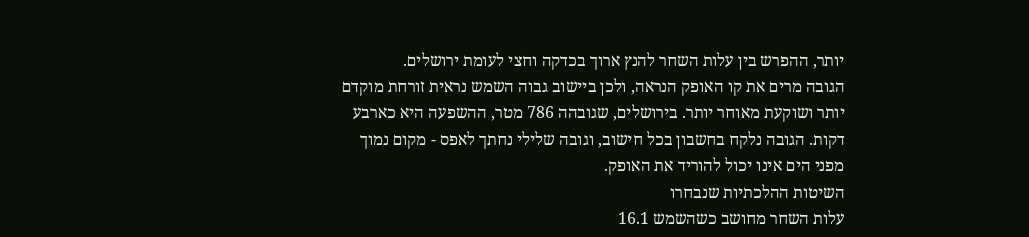יותר, ההפרש בין עלות השחר להנץ ארוך בכדקה וחצי לעומת ירושלים.
הגובה מרים את קו האופק הנראה, ולכן ביישוב גבוה השמש נראית זורחת מוקדם יותר ושוקעת מאוחר יותר. בירושלים, שגובהה 786 מטר, ההשפעה היא כארבע דקות. הגובה נלקח בחשבון בכל חישוב, וגובה שלילי נחתך לאפס - מקום נמוך מפני הים אינו יכול להוריד את האופק.
השיטות ההלכתיות שנבחרו
עלות השחר מחושב כשהשמש 16.1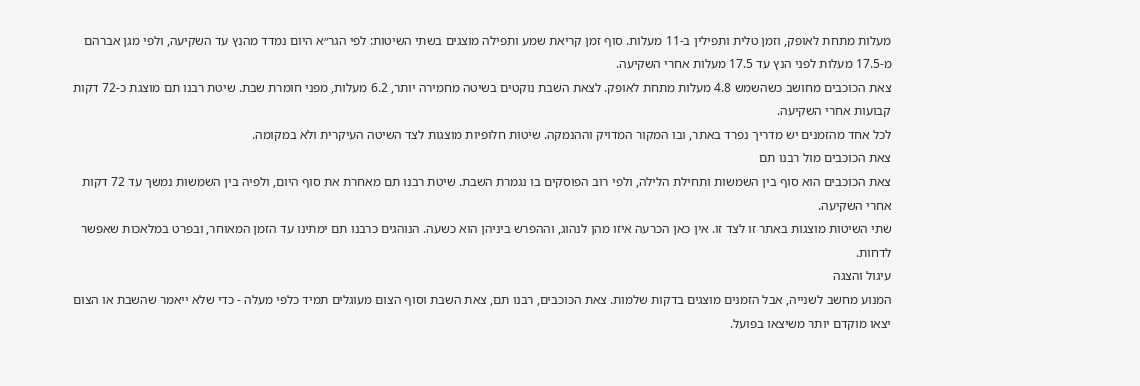מעלות מתחת לאופק, וזמן טלית ותפילין ב-11 מעלות. סוף זמן קריאת שמע ותפילה מוצגים בשתי השיטות: לפי הגר״א היום נמדד מהנץ עד השקיעה, ולפי מגן אברהם מ-17.5 מעלות לפני הנץ עד 17.5 מעלות אחרי השקיעה.
צאת הכוכבים מחושב כשהשמש 4.8 מעלות מתחת לאופק. לצאת השבת נוקטים בשיטה מחמירה יותר, 6.2 מעלות, מפני חומרת שבת. שיטת רבנו תם מוצגת כ-72 דקות קבועות אחרי השקיעה.
לכל אחד מהזמנים יש מדריך נפרד באתר, ובו המקור המדויק וההנמקה. שיטות חלופיות מוצגות לצד השיטה העיקרית ולא במקומה.
צאת הכוכבים מול רבנו תם
צאת הכוכבים הוא סוף בין השמשות ותחילת הלילה, ולפי רוב הפוסקים בו נגמרת השבת. שיטת רבנו תם מאחרת את סוף היום, ולפיה בין השמשות נמשך עד 72 דקות אחרי השקיעה.
שתי השיטות מוצגות באתר זו לצד זו. אין כאן הכרעה איזו מהן לנהוג, וההפרש ביניהן הוא כשעה. הנוהגים כרבנו תם ימתינו עד הזמן המאוחר, ובפרט במלאכות שאפשר לדחות.
עיגול והצגה
המנוע מחשב לשנייה, אבל הזמנים מוצגים בדקות שלמות. צאת הכוכבים, רבנו תם, צאת השבת וסוף הצום מעוגלים תמיד כלפי מעלה - כדי שלא ייאמר שהשבת או הצום יצאו מוקדם יותר משיצאו בפועל.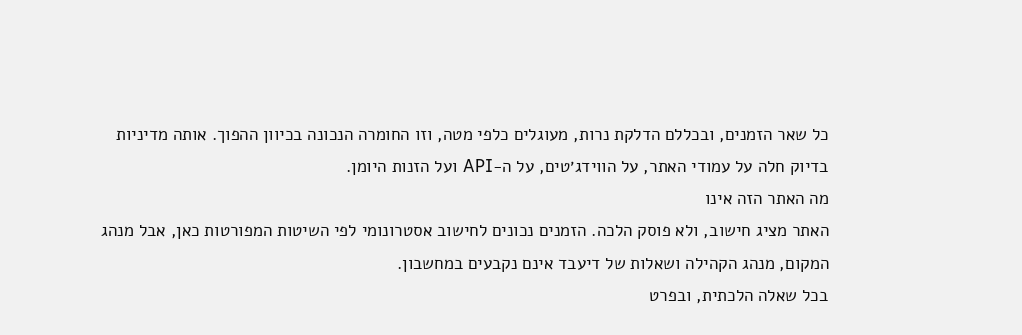כל שאר הזמנים, ובכללם הדלקת נרות, מעוגלים כלפי מטה, וזו החומרה הנכונה בכיוון ההפוך. אותה מדיניות בדיוק חלה על עמודי האתר, על הווידג׳טים, על ה-API ועל הזנות היומן.
מה האתר הזה אינו
האתר מציג חישוב, ולא פוסק הלכה. הזמנים נכונים לחישוב אסטרונומי לפי השיטות המפורטות כאן, אבל מנהג המקום, מנהג הקהילה ושאלות של דיעבד אינם נקבעים במחשבון.
בכל שאלה הלכתית, ובפרט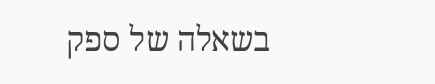בשאלה של ספק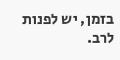בזמן, יש לפנות לרב.